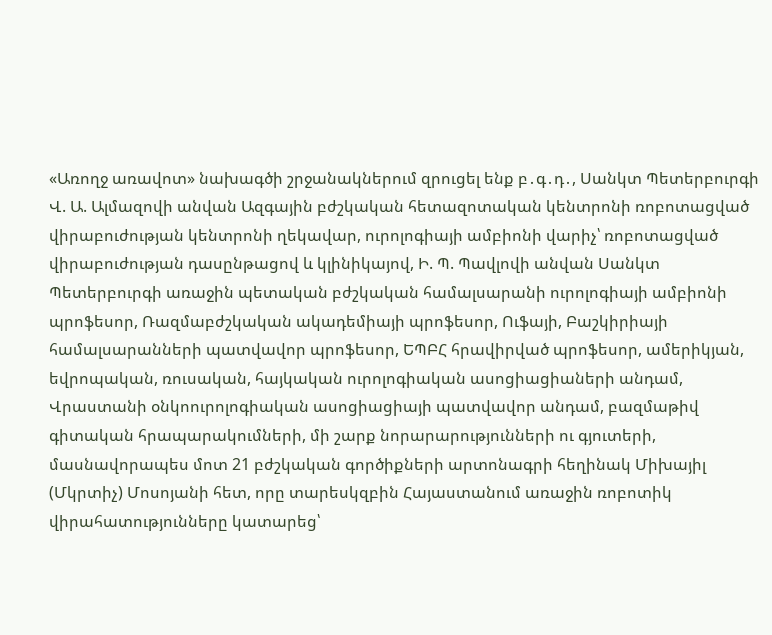«Առողջ առավոտ» նախագծի շրջանակներում զրուցել ենք բ․գ․դ․, Սանկտ Պետերբուրգի Վ. Ա. Ալմազովի անվան Ազգային բժշկական հետազոտական կենտրոնի ռոբոտացված վիրաբուժության կենտրոնի ղեկավար, ուրոլոգիայի ամբիոնի վարիչ՝ ռոբոտացված վիրաբուժության դասընթացով և կլինիկայով, Ի. Պ. Պավլովի անվան Սանկտ Պետերբուրգի առաջին պետական բժշկական համալսարանի ուրոլոգիայի ամբիոնի պրոֆեսոր, Ռազմաբժշկական ակադեմիայի պրոֆեսոր, Ուֆայի, Բաշկիրիայի համալսարանների պատվավոր պրոֆեսոր, ԵՊԲՀ հրավիրված պրոֆեսոր, ամերիկյան, եվրոպական, ռուսական, հայկական ուրոլոգիական ասոցիացիաների անդամ, Վրաստանի օնկոուրոլոգիական ասոցիացիայի պատվավոր անդամ, բազմաթիվ գիտական հրապարակումների, մի շարք նորարարությունների ու գյուտերի, մասնավորապես մոտ 21 բժշկական գործիքների արտոնագրի հեղինակ Միխայիլ (Մկրտիչ) Մոսոյանի հետ, որը տարեսկզբին Հայաստանում առաջին ռոբոտիկ վիրահատությունները կատարեց՝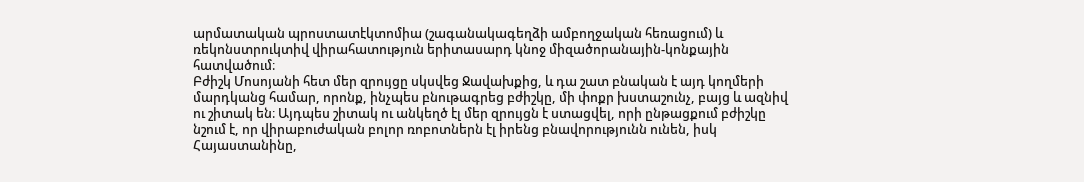արմատական պրոստատէկտոմիա (շագանակագեղձի ամբողջական հեռացում) և ռեկոնստրուկտիվ վիրահատություն երիտասարդ կնոջ միզածորանային-կոնքային հատվածում։
Բժիշկ Մոսոյանի հետ մեր զրույցը սկսվեց Ջավախքից, և դա շատ բնական է այդ կողմերի մարդկանց համար, որոնք, ինչպես բնութագրեց բժիշկը, մի փոքր խստաշունչ, բայց և ազնիվ ու շիտակ են։ Այդպես շիտակ ու անկեղծ էլ մեր զրույցն է ստացվել, որի ընթացքում բժիշկը նշում է, որ վիրաբուժական բոլոր ռոբոտներն էլ իրենց բնավորությունն ունեն, իսկ Հայաստանինը,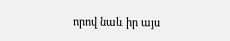որով նաև իր այս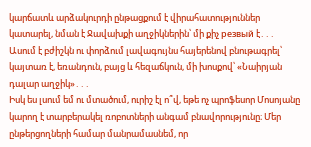կարճատև արձակուրդի ընթացքում է վիրահատություններ կատարել, նման է Ջավախքի աղջիկներին՝ մի քիչ резвый է․․․ Ասում է բժիշկն ու փորձում լավագույնս հայերենով բնութագրել՝ կայտառ է, եռանդուն, բայց և հեզաճկուն, մի խոսքով՝ «Նաիրյան դալար աղջիկ»․․․
Իսկ ես լսում եմ ու մտածում, ուրիշ էլ ո՞վ, եթե ոչ պրոֆեսոր Մոսոյանը կարող է տարբերակել ռոբոտների անգամ բնավորությունը։ Մեր ընթերցողների համար մանրամասնեմ, որ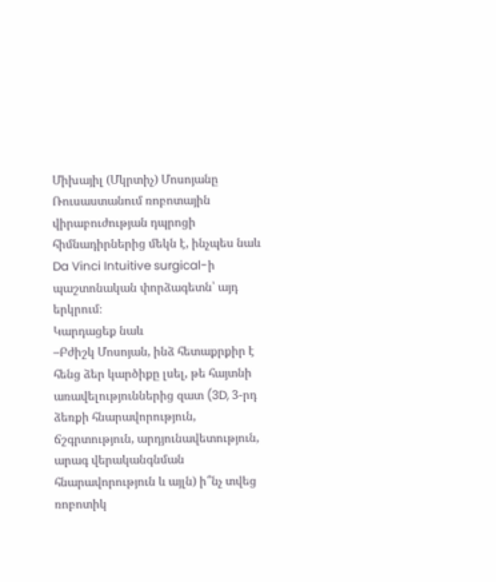Միխայիլ (Մկրտիչ) Մոսոյանը Ռուսաստանում ռոբոտային վիրաբուժության դպրոցի հիմնադիրներից մեկն է, ինչպես նաև Da Vinci Intuitive surgical-ի պաշտոնական փորձագետն՝ այդ երկրում։
Կարդացեք նաև
–Բժիշկ Մոսոյան, ինձ հետաքրքիր է հենց ձեր կարծիքը լսել, թե հայտնի առավելություններից զատ (3D, 3-րդ ձեռքի հնարավորություն, ճշգրտություն, արդյունավետություն, արագ վերականգնման հնարավորություն և այլն) ի՞նչ տվեց ռոբոտիկ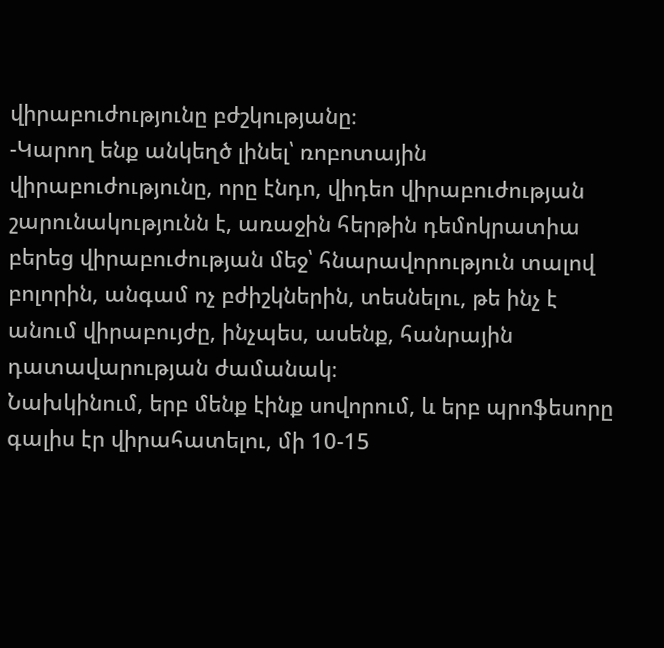վիրաբուժությունը բժշկությանը։
-Կարող ենք անկեղծ լինել՝ ռոբոտային վիրաբուժությունը, որը էնդո, վիդեո վիրաբուժության շարունակությունն է, առաջին հերթին դեմոկրատիա բերեց վիրաբուժության մեջ՝ հնարավորություն տալով բոլորին, անգամ ոչ բժիշկներին, տեսնելու, թե ինչ է անում վիրաբույժը, ինչպես, ասենք, հանրային դատավարության ժամանակ։
Նախկինում, երբ մենք էինք սովորում, և երբ պրոֆեսորը գալիս էր վիրահատելու, մի 10-15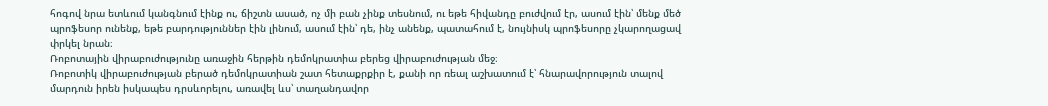հոգով նրա ետևում կանգնում էինք ու, ճիշտն ասած, ոչ մի բան չինք տեսնում, ու եթե հիվանդը բուժվում էր, ասում էին՝ մենք մեծ պրոֆեսոր ունենք, եթե բարդություններ էին լինում, ասում էին՝ դե, ինչ անենք, պատահում է, նույնիսկ պրոֆեսորը չկարողացավ փրկել նրան։
Ռոբոտային վիրաբուժությունը առաջին հերթին դեմոկրատիա բերեց վիրաբուժության մեջ։
Ռոբոտիկ վիրաբուժության բերած դեմոկրատիան շատ հետաքրքիր է, քանի որ ռեալ աշխատում է՝ հնարավորություն տալով մարդուն իրեն իսկապես դրսևորելու, առավել ևս՝ տաղանդավոր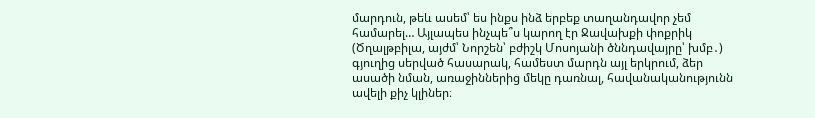մարդուն, թեև ասեմ՝ ես ինքս ինձ երբեք տաղանդավոր չեմ համարել… Այլապես ինչպե՞ս կարող էր Ջավախքի փոքրիկ (Ծղալթբիլա, այժմ՝ Նորշեն՝ բժիշկ Մոսոյանի ծննդավայրը՝ խմբ․) գյուղից սերված հասարակ, համեստ մարդն այլ երկրում, ձեր ասածի նման, առաջիններից մեկը դառնալ, հավանականությունն ավելի քիչ կլիներ։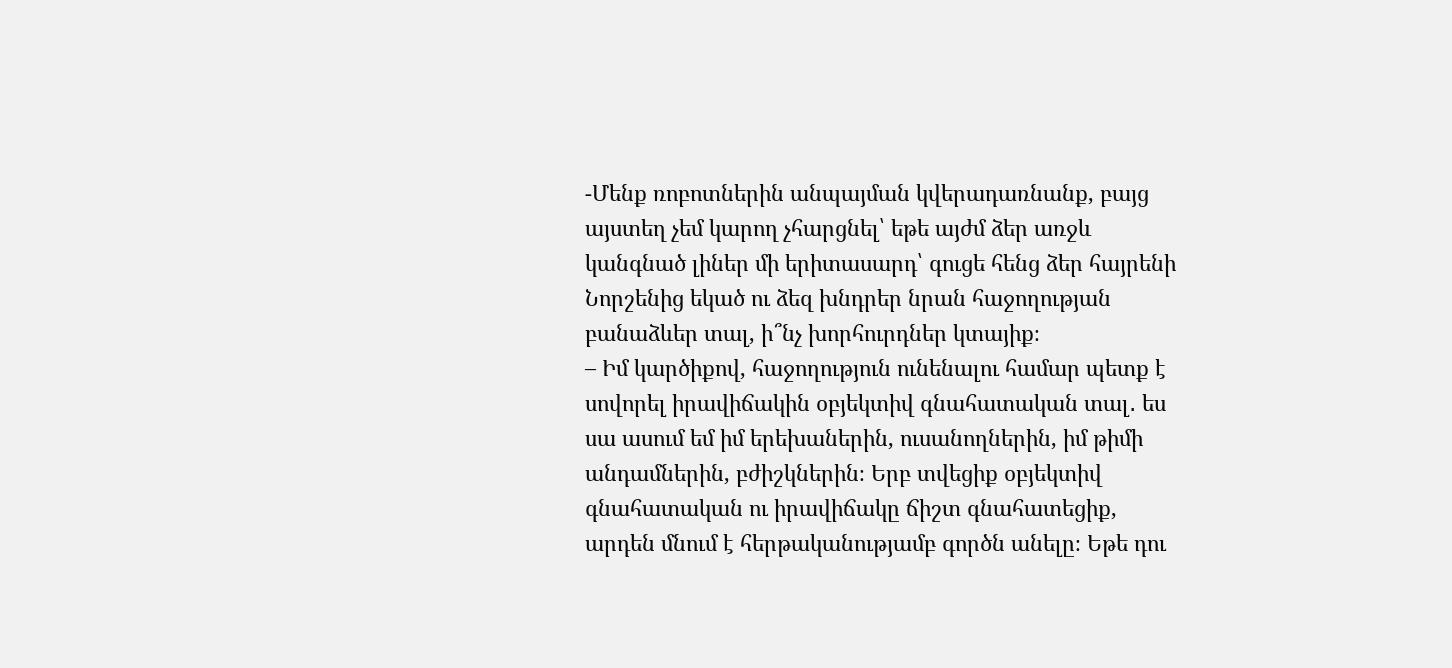-Մենք ռոբոտներին անպայման կվերադառնանք, բայց այստեղ չեմ կարող չհարցնել՝ եթե այժմ ձեր առջև կանգնած լիներ մի երիտասարդ՝ գուցե հենց ձեր հայրենի Նորշենից եկած ու ձեզ խնդրեր նրան հաջողության բանաձևեր տալ, ի՞նչ խորհուրդներ կտայիք։
– Իմ կարծիքով, հաջողություն ունենալու համար պետք է սովորել իրավիճակին օբյեկտիվ գնահատական տալ․ ես սա ասում եմ իմ երեխաներին, ուսանողներին, իմ թիմի անդամներին, բժիշկներին։ Երբ տվեցիք օբյեկտիվ գնահատական ու իրավիճակը ճիշտ գնահատեցիք, արդեն մնում է հերթականությամբ գործն անելը։ Եթե դու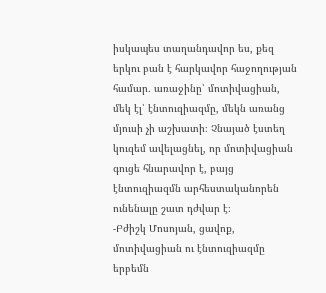իսկապես տաղանդավոր ես, քեզ երկու բան է հարկավոր հաջողության համար․ առաջինը՝ մոտիվացիան, մեկ էլ՝ էնտուզիազմը, մեկն առանց մյուսի չի աշխատի։ Չնայած էստեղ կուզեմ ավելացնել, որ մոտիվացիան գուցե հնարավոր է, բայց էնտուզիազմն արհեստականորեն ունենալը շատ դժվար է։
-Բժիշկ Մոսոյան, ցավոք, մոտիվացիան ու էնտուզիազմը երբեմն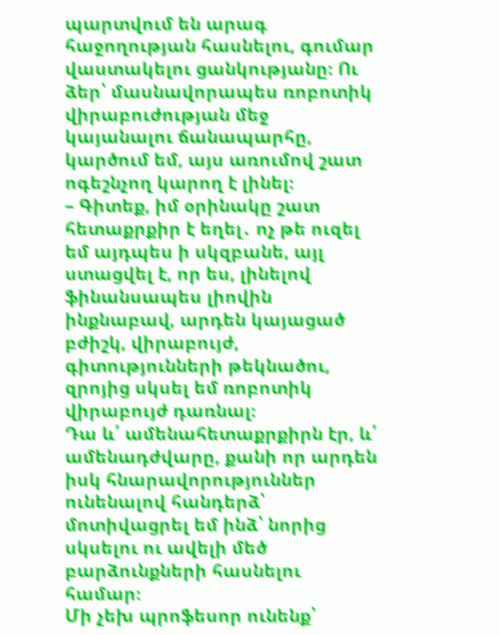պարտվում են արագ հաջողության հասնելու, գումար վաստակելու ցանկությանը։ Ու ձեր՝ մասնավորապես ռոբոտիկ վիրաբուժության մեջ կայանալու ճանապարհը, կարծում եմ, այս առումով շատ ոգեշնչող կարող է լինել։
– Գիտեք, իմ օրինակը շատ հետաքրքիր է եղել․ ոչ թե ուզել եմ այդպես ի սկզբանե, այլ ստացվել է, որ ես, լինելով ֆինանսապես լիովին ինքնաբավ, արդեն կայացած բժիշկ, վիրաբույժ, գիտությունների թեկնածու, զրոյից սկսել եմ ռոբոտիկ վիրաբույժ դառնալ։
Դա և՛ ամենահետաքրքիրն էր, և՛ ամենադժվարը, քանի որ արդեն իսկ հնարավորություններ ունենալով հանդերձ՝ մոտիվացրել եմ ինձ՝ նորից սկսելու ու ավելի մեծ բարձունքների հասնելու համար։
Մի չեխ պրոֆեսոր ունենք՝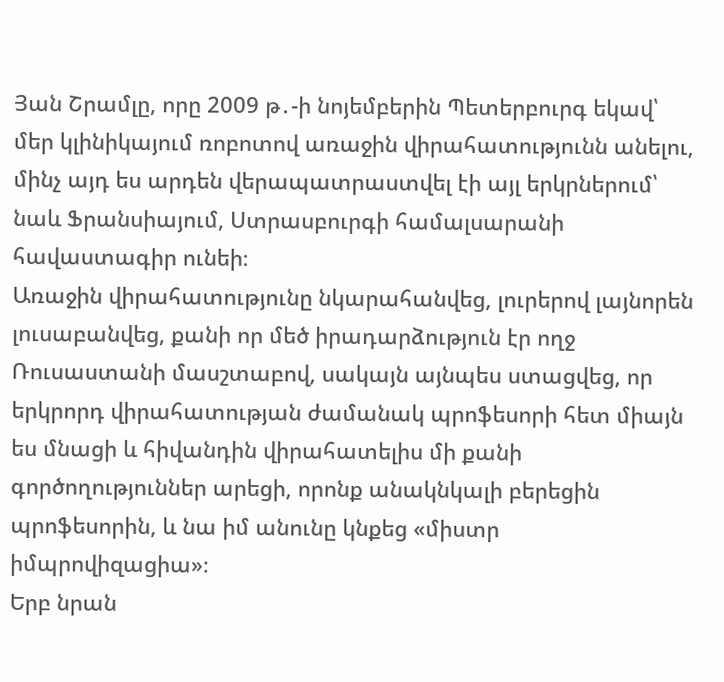Յան Շրամլը, որը 2009 թ․-ի նոյեմբերին Պետերբուրգ եկավ՝ մեր կլինիկայում ռոբոտով առաջին վիրահատությունն անելու, մինչ այդ ես արդեն վերապատրաստվել էի այլ երկրներում՝ նաև Ֆրանսիայում, Ստրասբուրգի համալսարանի հավաստագիր ունեի։
Առաջին վիրահատությունը նկարահանվեց, լուրերով լայնորեն լուսաբանվեց, քանի որ մեծ իրադարձություն էր ողջ Ռուսաստանի մասշտաբով, սակայն այնպես ստացվեց, որ երկրորդ վիրահատության ժամանակ պրոֆեսորի հետ միայն ես մնացի և հիվանդին վիրահատելիս մի քանի գործողություններ արեցի, որոնք անակնկալի բերեցին պրոֆեսորին, և նա իմ անունը կնքեց «միստր իմպրովիզացիա»։
Երբ նրան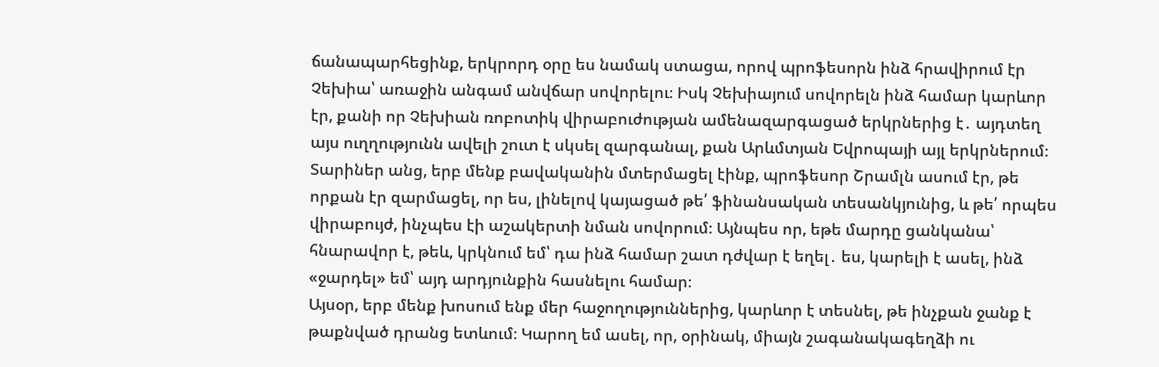ճանապարհեցինք, երկրորդ օրը ես նամակ ստացա, որով պրոֆեսորն ինձ հրավիրում էր Չեխիա՝ առաջին անգամ անվճար սովորելու։ Իսկ Չեխիայում սովորելն ինձ համար կարևոր էր, քանի որ Չեխիան ռոբոտիկ վիրաբուժության ամենազարգացած երկրներից է․ այդտեղ այս ուղղությունն ավելի շուտ է սկսել զարգանալ, քան Արևմտյան Եվրոպայի այլ երկրներում։
Տարիներ անց, երբ մենք բավականին մտերմացել էինք, պրոֆեսոր Շրամլն ասում էր, թե որքան էր զարմացել, որ ես, լինելով կայացած թե՛ ֆինանսական տեսանկյունից, և թե՛ որպես վիրաբույժ, ինչպես էի աշակերտի նման սովորում։ Այնպես որ, եթե մարդը ցանկանա՝ հնարավոր է, թեև, կրկնում եմ՝ դա ինձ համար շատ դժվար է եղել․ ես, կարելի է ասել, ինձ «ջարդել» եմ՝ այդ արդյունքին հասնելու համար։
Այսօր, երբ մենք խոսում ենք մեր հաջողություններից, կարևոր է տեսնել, թե ինչքան ջանք է թաքնված դրանց ետևում։ Կարող եմ ասել, որ, օրինակ, միայն շագանակագեղձի ու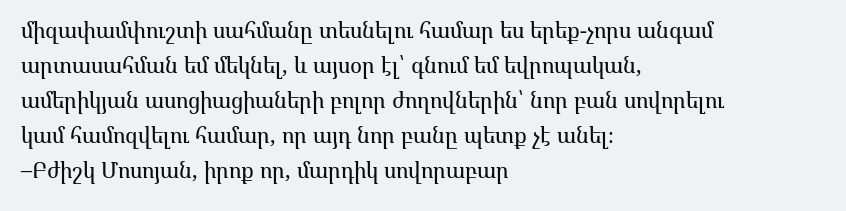միզափամփուշտի սահմանը տեսնելու համար ես երեք-չորս անգամ արտասահման եմ մեկնել, և այսօր էլ՝ գնում եմ եվրոպական, ամերիկյան ասոցիացիաների բոլոր ժողովներին՝ նոր բան սովորելու կամ համոզվելու համար, որ այդ նոր բանը պետք չէ անել։
–Բժիշկ Մոսոյան, իրոք որ, մարդիկ սովորաբար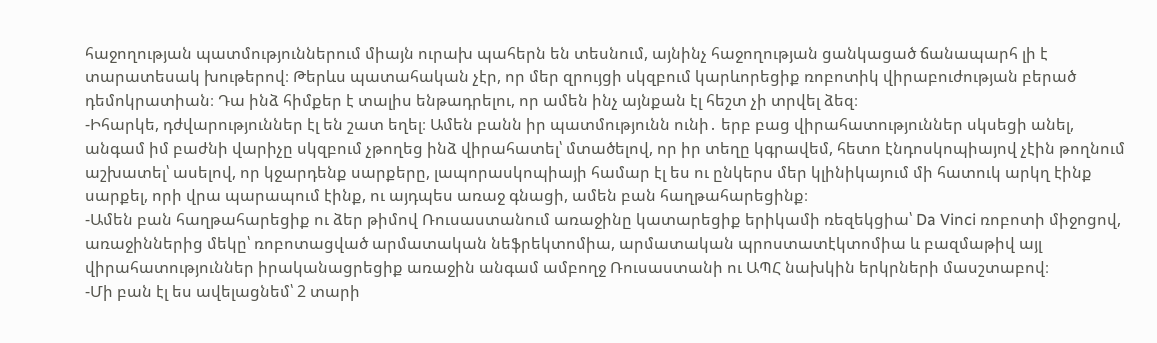հաջողության պատմություններում միայն ուրախ պահերն են տեսնում, այնինչ հաջողության ցանկացած ճանապարհ լի է տարատեսակ խութերով։ Թերևս պատահական չէր, որ մեր զրույցի սկզբում կարևորեցիք ռոբոտիկ վիրաբուժության բերած դեմոկրատիան։ Դա ինձ հիմքեր է տալիս ենթադրելու, որ ամեն ինչ այնքան էլ հեշտ չի տրվել ձեզ։
-Իհարկե, դժվարություններ էլ են շատ եղել։ Ամեն բանն իր պատմությունն ունի․ երբ բաց վիրահատություններ սկսեցի անել, անգամ իմ բաժնի վարիչը սկզբում չթողեց ինձ վիրահատել՝ մտածելով, որ իր տեղը կգրավեմ, հետո էնդոսկոպիայով չէին թողնում աշխատել՝ ասելով, որ կջարդենք սարքերը, լապորասկոպիայի համար էլ ես ու ընկերս մեր կլինիկայում մի հատուկ արկղ էինք սարքել, որի վրա պարապում էինք, ու այդպես առաջ գնացի, ամեն բան հաղթահարեցինք։
-Ամեն բան հաղթահարեցիք ու ձեր թիմով Ռուսաստանում առաջինը կատարեցիք երիկամի ռեզեկցիա՝ Da Vinci ռոբոտի միջոցով, առաջիններից մեկը՝ ռոբոտացված արմատական նեֆրեկտոմիա, արմատական պրոստատէկտոմիա և բազմաթիվ այլ վիրահատություններ իրականացրեցիք առաջին անգամ ամբողջ Ռուսաստանի ու ԱՊՀ նախկին երկրների մասշտաբով։
-Մի բան էլ ես ավելացնեմ՝ 2 տարի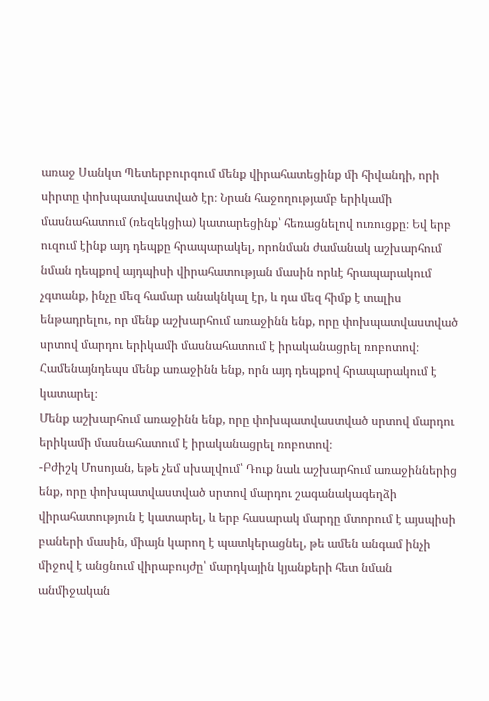առաջ Սանկտ Պետերբուրգում մենք վիրահատեցինք մի հիվանդի, որի սիրտը փոխպատվաստված էր։ Նրան հաջողությամբ երիկամի մասնահատում (ռեզեկցիա) կատարեցինք՝ հեռացնելով ուռուցքը։ Եվ երբ ուզում էինք այդ դեպքը հրապարակել, որոնման ժամանակ աշխարհում նման դեպքով այդպիսի վիրահատության մասին որևէ հրապարակում չգտանք, ինչը մեզ համար անակնկալ էր, և դա մեզ հիմք է տալիս ենթադրելու, որ մենք աշխարհում առաջինն ենք, որը փոխպատվաստված սրտով մարդու երիկամի մասնահատում է իրականացրել ռոբոտով։ Համենայնդեպս մենք առաջինն ենք, որն այդ դեպքով հրապարակում է կատարել։
Մենք աշխարհում առաջինն ենք, որը փոխպատվաստված սրտով մարդու երիկամի մասնահատում է իրականացրել ռոբոտով։
-Բժիշկ Մոսոյան, եթե չեմ սխալվում՝ Դուք նաև աշխարհում առաջիններից ենք, որը փոխպատվաստված սրտով մարդու շագանակագեղձի վիրահատություն է կատարել, և երբ հասարակ մարդը մտորում է այսպիսի բաների մասին, միայն կարող է պատկերացնել, թե ամեն անգամ ինչի միջով է անցնում վիրաբույժը՝ մարդկային կյանքերի հետ նման անմիջական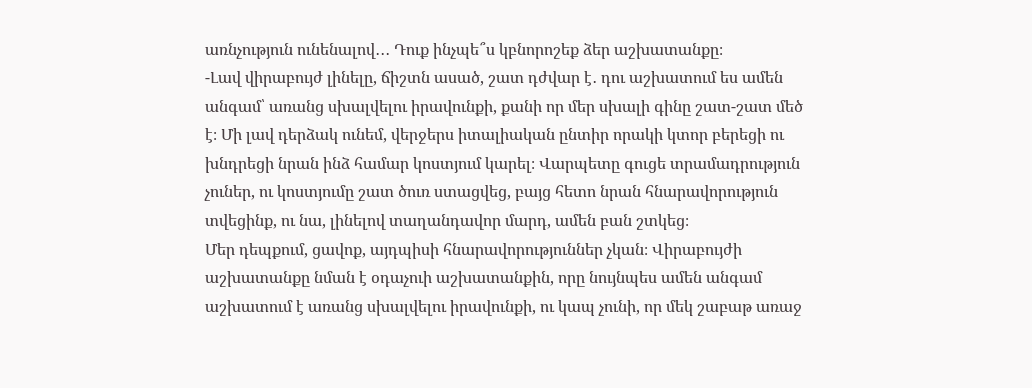առնչություն ունենալով․․․ Դուք ինչպե՞ս կբնորոշեք ձեր աշխատանքը։
-Լավ վիրաբույժ լինելը, ճիշտն ասած, շատ դժվար է․ դու աշխատում ես ամեն անգամ՝ առանց սխալվելու իրավունքի, քանի որ մեր սխալի գինը շատ-շատ մեծ է։ Մի լավ դերձակ ունեմ, վերջերս իտալիական ընտիր որակի կտոր բերեցի ու խնդրեցի նրան ինձ համար կոստյում կարել։ Վարպետը գուցե տրամադրություն չուներ, ու կոստյումը շատ ծուռ ստացվեց, բայց հետո նրան հնարավորություն տվեցինք, ու նա, լինելով տաղանդավոր մարդ, ամեն բան շտկեց։
Մեր դեպքում, ցավոք, այդպիսի հնարավորություններ չկան։ Վիրաբույժի աշխատանքը նման է օդաչուի աշխատանքին, որը նույնպես ամեն անգամ աշխատում է առանց սխալվելու իրավունքի, ու կապ չունի, որ մեկ շաբաթ առաջ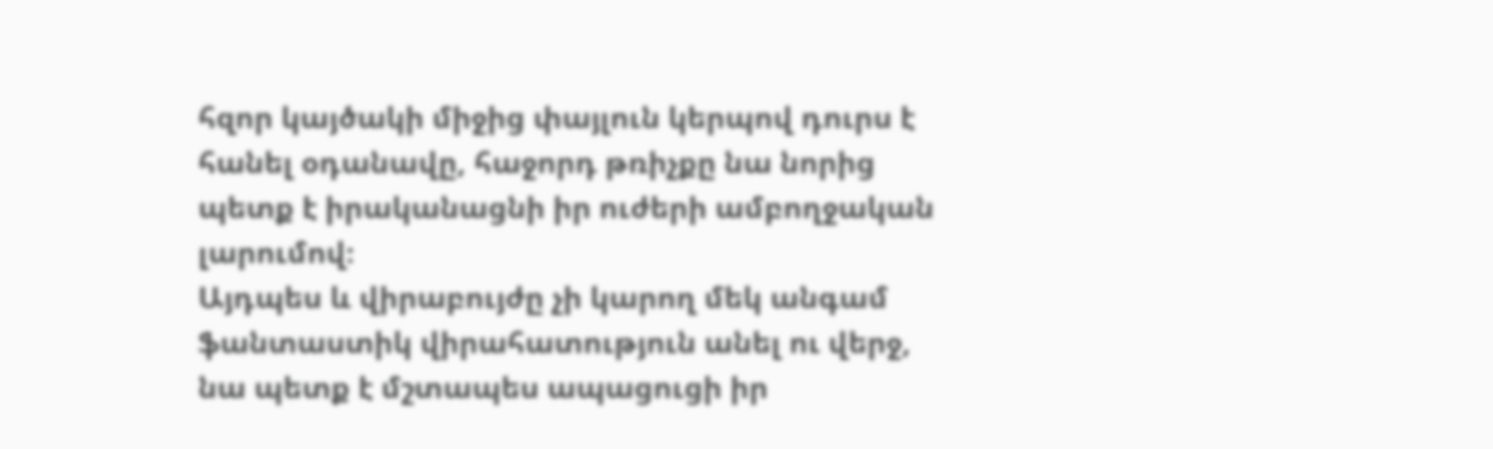հզոր կայծակի միջից փայլուն կերպով դուրս է հանել օդանավը, հաջորդ թռիչքը նա նորից պետք է իրականացնի իր ուժերի ամբողջական լարումով։
Այդպես և վիրաբույժը չի կարող մեկ անգամ ֆանտաստիկ վիրահատություն անել ու վերջ, նա պետք է մշտապես ապացուցի իր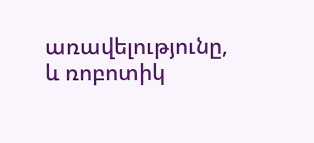առավելությունը, և ռոբոտիկ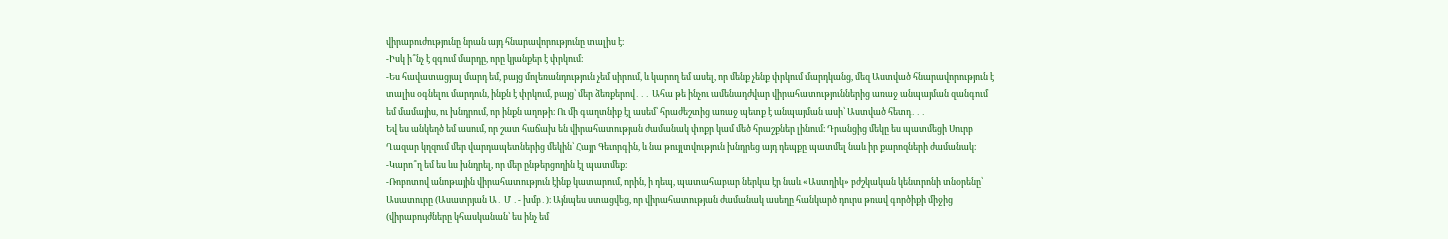վիրաբուժությունը նրան այդ հնարավորությունը տալիս է։
-Իսկ ի՞նչ է զգում մարդը, որը կյանքեր է փրկում։
-Ես հավատացյալ մարդ եմ, բայց մոլեռանդություն չեմ սիրում, և կարող եմ ասել, որ մենք չենք փրկում մարդկանց, մեզ Աստված հնարավորություն է տալիս օգնելու մարդուն, ինքն է փրկում, բայց՝ մեր ձեռքերով․․․ Ահա թե ինչու ամենադժվար վիրահատություններից առաջ անպայման զանգում եմ մամայիս, ու խնդրում, որ ինքն աղոթի։ Ու մի գաղտնիք էլ ասեմ՝ հրաժեշտից առաջ պետք է անպայման ասի՝ Աստված հետդ․․․
Եվ ես անկեղծ եմ ասում, որ շատ հաճախ են վիրահատության ժամանակ փոքր կամ մեծ հրաշքներ լինում։ Դրանցից մեկը ես պատմեցի Սուրբ Ղազար կղզում մեր վարդապետներից մեկին՝ Հայր Գեւորգին, և նա թույլտվություն խնդրեց այդ դեպքը պատմել նաև իր քարոզների ժամանակ։
-Կարո՞ղ եմ ես ևս խնդրել, որ մեր ընթերցողին էլ պատմեք։
-Ռոբոտով անոթային վիրահատություն էինք կատարում, որին, ի դեպ, պատահաբար ներկա էր նաև «Աստղիկ» բժշկական կենտրոնի տնօրենը՝ Ասատուրը (Ասատրյան Ա․ Մ ․- խմբ․)։ Այնպես ստացվեց, որ վիրահատության ժամանակ ասեղը հանկարծ դուրս թռավ գործիքի միջից (վիրաբույժները կհասկանան՝ ես ինչ եմ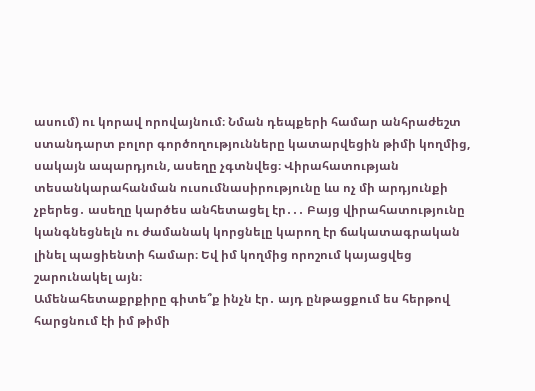ասում) ու կորավ որովայնում։ Նման դեպքերի համար անհրաժեշտ ստանդարտ բոլոր գործողությունները կատարվեցին թիմի կողմից, սակայն ապարդյուն, ասեղը չգտնվեց։ Վիրահատության տեսանկարահանման ուսումնասիրությունը ևս ոչ մի արդյունքի չբերեց․ ասեղը կարծես անհետացել էր․․․ Բայց վիրահատությունը կանգնեցնելն ու ժամանակ կորցնելը կարող էր ճակատագրական լինել պացիենտի համար։ Եվ իմ կողմից որոշում կայացվեց շարունակել այն։
Ամենահետաքրքիրը գիտե՞ք ինչն էր․ այդ ընթացքում ես հերթով հարցնում էի իմ թիմի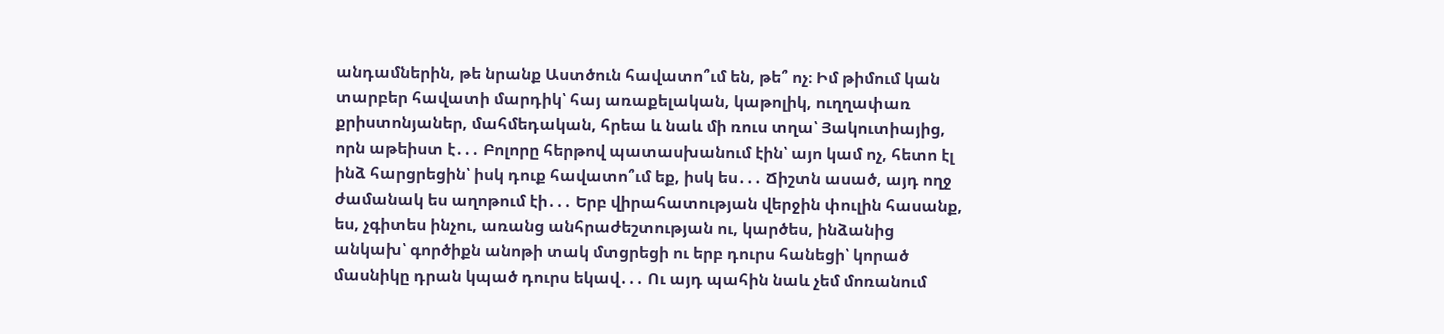անդամներին, թե նրանք Աստծուն հավատո՞ւմ են, թե՞ ոչ։ Իմ թիմում կան տարբեր հավատի մարդիկ՝ հայ առաքելական, կաթոլիկ, ուղղափառ քրիստոնյաներ, մահմեդական, հրեա և նաև մի ռուս տղա՝ Յակուտիայից, որն աթեիստ է․․․ Բոլորը հերթով պատասխանում էին՝ այո կամ ոչ, հետո էլ ինձ հարցրեցին՝ իսկ դուք հավատո՞ւմ եք, իսկ ես․․․ Ճիշտն ասած, այդ ողջ ժամանակ ես աղոթում էի․․․ Երբ վիրահատության վերջին փուլին հասանք, ես, չգիտես ինչու, առանց անհրաժեշտության ու, կարծես, ինձանից անկախ՝ գործիքն անոթի տակ մտցրեցի ու երբ դուրս հանեցի՝ կորած մասնիկը դրան կպած դուրս եկավ․․․ Ու այդ պահին նաև չեմ մոռանում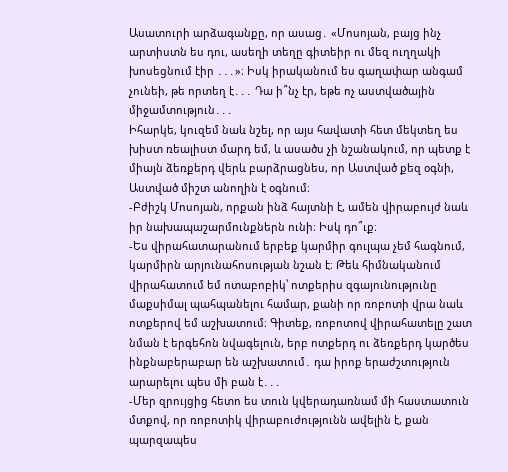Ասատուրի արձագանքը, որ ասաց․ «Մոսոյան, բայց ինչ արտիստն ես դու, ասեղի տեղը գիտեիր ու մեզ ուղղակի խոսեցնում էիր ․․․»։ Իսկ իրականում ես գաղափար անգամ չունեի, թե որտեղ է․․․ Դա ի՞նչ էր, եթե ոչ աստվածային միջամտություն․․․
Իհարկե, կուզեմ նաև նշել, որ այս հավատի հետ մեկտեղ ես խիստ ռեալիստ մարդ եմ, և ասածս չի նշանակում, որ պետք է միայն ձեռքերդ վերև բարձրացնես, որ Աստված քեզ օգնի, Աստված միշտ անողին է օգնում։
-Բժիշկ Մոսոյան, որքան ինձ հայտնի է, ամեն վիրաբույժ նաև իր նախապաշարմունքներն ունի։ Իսկ դո՞ւք։
-Ես վիրահատարանում երբեք կարմիր գուլպա չեմ հագնում, կարմիրն արյունահոսության նշան է։ Թեև հիմնականում վիրահատում եմ ոտաբոբիկ՝ ոտքերիս զգայունությունը մաքսիմալ պահպանելու համար, քանի որ ռոբոտի վրա նաև ոտքերով եմ աշխատում։ Գիտեք, ռոբոտով վիրահատելը շատ նման է երգեհոն նվագելուն, երբ ոտքերդ ու ձեռքերդ կարծես ինքնաբերաբար են աշխատում․ դա իրոք երաժշտություն արարելու պես մի բան է․․․
-Մեր զրույցից հետո ես տուն կվերադառնամ մի հաստատուն մտքով, որ ռոբոտիկ վիրաբուժությունն ավելին է, քան պարզապես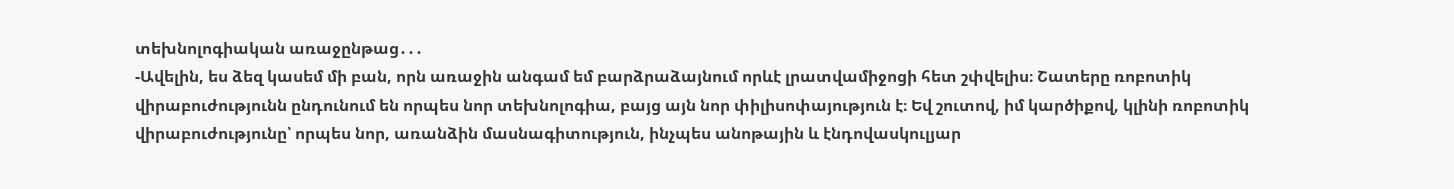տեխնոլոգիական առաջընթաց․․․
-Ավելին, ես ձեզ կասեմ մի բան, որն առաջին անգամ եմ բարձրաձայնում որևէ լրատվամիջոցի հետ շփվելիս։ Շատերը ռոբոտիկ վիրաբուժությունն ընդունում են որպես նոր տեխնոլոգիա, բայց այն նոր փիլիսոփայություն է։ Եվ շուտով, իմ կարծիքով, կլինի ռոբոտիկ վիրաբուժությունը՝ որպես նոր, առանձին մասնագիտություն, ինչպես անոթային և էնդովասկուլյար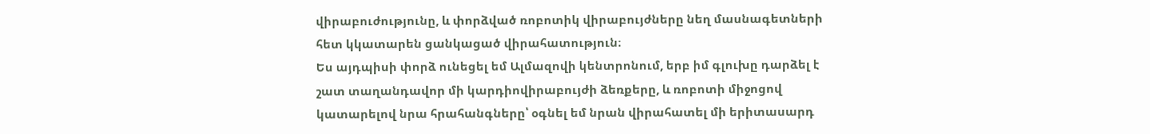վիրաբուժությունը, և փորձված ռոբոտիկ վիրաբույժները նեղ մասնագետների հետ կկատարեն ցանկացած վիրահատություն։
Ես այդպիսի փորձ ունեցել եմ Ալմազովի կենտրոնում, երբ իմ գլուխը դարձել է շատ տաղանդավոր մի կարդիովիրաբույժի ձեռքերը, և ռոբոտի միջոցով կատարելով նրա հրահանգները՝ օգնել եմ նրան վիրահատել մի երիտասարդ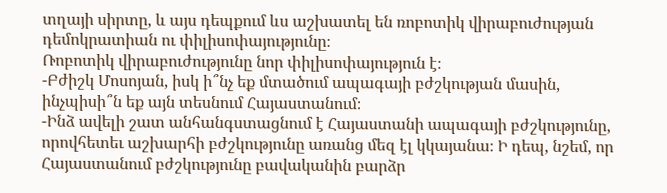տղայի սիրտը, և այս դեպքում ևս աշխատել են ռոբոտիկ վիրաբուժության դեմոկրատիան ու փիլիսոփայությունը։
Ռոբոտիկ վիրաբուժությունը նոր փիլիսոփայություն է։
-Բժիշկ Մոսոյան, իսկ ի՞նչ եք մտածում ապագայի բժշկության մասին, ինչպիսի՞ն եք այն տեսնում Հայաստանում։
-Ինձ ավելի շատ անհանգստացնում է Հայաստանի ապագայի բժշկությունը, որովհետեւ աշխարհի բժշկությունը առանց մեզ էլ կկայանա։ Ի դեպ, նշեմ, որ Հայաստանում բժշկությունը բավականին բարձր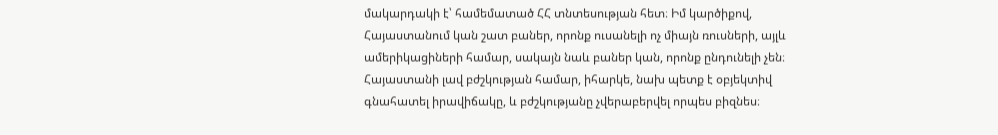մակարդակի է՝ համեմատած ՀՀ տնտեսության հետ։ Իմ կարծիքով, Հայաստանում կան շատ բաներ, որոնք ուսանելի ոչ միայն ռուսների, այլև ամերիկացիների համար, սակայն նաև բաներ կան, որոնք ընդունելի չեն։
Հայաստանի լավ բժշկության համար, իհարկե, նախ պետք է օբյեկտիվ գնահատել իրավիճակը, և բժշկությանը չվերաբերվել որպես բիզնես։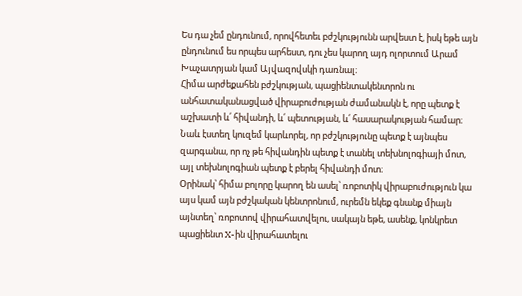Ես դա չեմ ընդունում, որովհետեւ բժշկությունն արվեստ է, իսկ եթե այն ընդունում ես որպես արհեստ, դու չես կարող այդ ոլորտում Արամ Խաչատրյան կամ Այվազովսկի դառնալ։
Հիմա արժեքահեն բժշկության, պացիենտակենտրոն ու անհատականացված վիրաբուժության ժամանակն է, որը պետք է աշխատի և՛ հիվանդի, և՛ պետության, և՛ հասարակության համար։ Նաև էստեղ կուզեմ կարևորել, որ բժշկությունը պետք է այնպես զարգանա, որ ոչ թե հիվանդին պետք է տանել տեխնոլոգիայի մոտ, այլ տեխնոլոգիան պետք է բերել հիվանդի մոտ։
Օրինակ՝ հիմա բոլորը կարող են ասել՝ ռոբոտիկ վիրաբուժություն կա այս կամ այն բժշկական կենտրոնում, ուրեմն եկեք գնանք միայն այնտեղ՝ ռոբոտով վիրահատվելու, սակայն եթե, ասենք, կոնկրետ պացիենտ X-ին վիրահատելու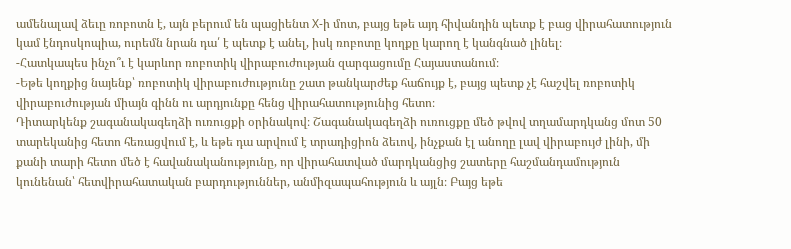ամենալավ ձեւը ռոբոտն է, այն բերում են պացիենտ X-ի մոտ, բայց եթե այդ հիվանդին պետք է բաց վիրահատություն կամ էնդոսկոպիա, ուրեմն նրան դա՛ է պետք է անել, իսկ ռոբոտը կողքը կարող է կանգնած լինել։
-Հատկապես ինչո՞ւ է կարևոր ռոբոտիկ վիրաբուժության զարգացումը Հայաստանում։
-Եթե կողքից նայենք՝ ռոբոտիկ վիրաբուժությունը շատ թանկարժեք հաճույք է, բայց պետք չէ հաշվել ռոբոտիկ վիրաբուժության միայն գինն ու արդյունքը հենց վիրահատությունից հետո։
Դիտարկենք շագանակագեղձի ուռուցքի օրինակով։ Շագանակագեղձի ուռուցքը մեծ թվով տղամարդկանց մոտ 50 տարեկանից հետո հեռացվում է, և եթե դա արվում է տրադիցիոն ձեւով, ինչքան էլ անողը լավ վիրաբույժ լինի, մի քանի տարի հետո մեծ է հավանականությունը, որ վիրահատված մարդկանցից շատերը հաշմանդամություն կունենան՝ հետվիրահատական բարդություններ, անմիզապահություն և այլն։ Բայց եթե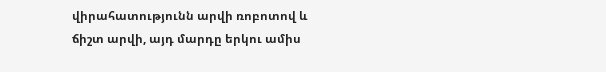վիրահատությունն արվի ռոբոտով և ճիշտ արվի, այդ մարդը երկու ամիս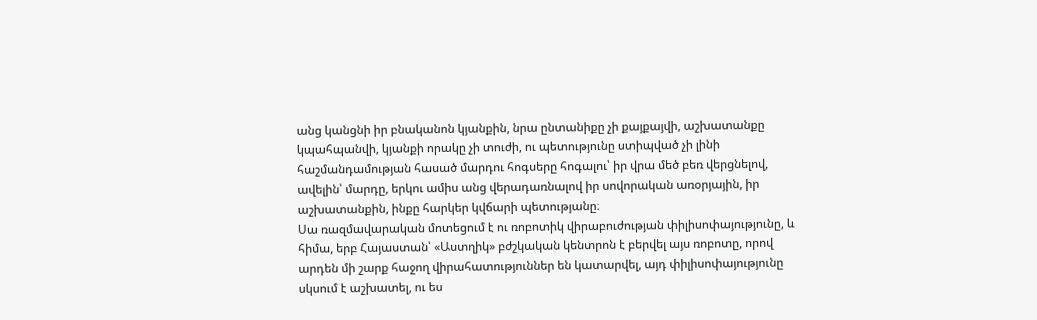անց կանցնի իր բնականոն կյանքին, նրա ընտանիքը չի քայքայվի, աշխատանքը կպահպանվի, կյանքի որակը չի տուժի, ու պետությունը ստիպված չի լինի հաշմանդամության հասած մարդու հոգսերը հոգալու՝ իր վրա մեծ բեռ վերցնելով, ավելին՝ մարդը, երկու ամիս անց վերադառնալով իր սովորական առօրյային, իր աշխատանքին, ինքը հարկեր կվճարի պետությանը։
Սա ռազմավարական մոտեցում է ու ռոբոտիկ վիրաբուժության փիլիսոփայությունը, և հիմա, երբ Հայաստան՝ «Աստղիկ» բժշկական կենտրոն է բերվել այս ռոբոտը, որով արդեն մի շարք հաջող վիրահատություններ են կատարվել, այդ փիլիսոփայությունը սկսում է աշխատել, ու ես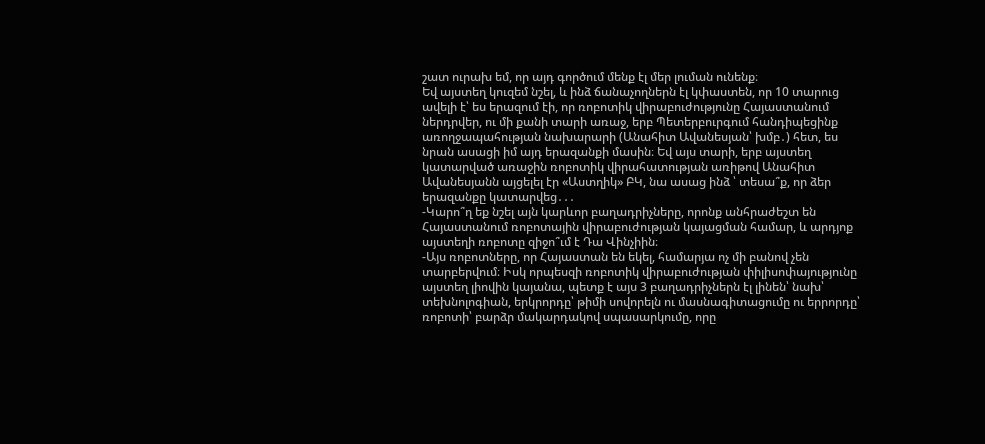շատ ուրախ եմ, որ այդ գործում մենք էլ մեր լուման ունենք։
Եվ այստեղ կուզեմ նշել, և ինձ ճանաչողներն էլ կփաստեն, որ 10 տարուց ավելի է՝ ես երազում էի, որ ռոբոտիկ վիրաբուժությունը Հայաստանում ներդրվեր, ու մի քանի տարի առաջ, երբ Պետերբուրգում հանդիպեցինք առողջապահության նախարարի (Անահիտ Ավանեսյան՝ խմբ․) հետ, ես նրան ասացի իմ այդ երազանքի մասին։ Եվ այս տարի, երբ այստեղ կատարված առաջին ռոբոտիկ վիրահատության առիթով Անահիտ Ավանեսյանն այցելել էր «Աստղիկ» ԲԿ, նա ասաց ինձ ՝ տեսա՞ք, որ ձեր երազանքը կատարվեց․․․
-Կարո՞ղ եք նշել այն կարևոր բաղադրիչները, որոնք անհրաժեշտ են Հայաստանում ռոբոտային վիրաբուժության կայացման համար, և արդյոք այստեղի ռոբոտը զիջո՞ւմ է Դա Վինչիին։
-Այս ռոբոտները, որ Հայաստան են եկել, համարյա ոչ մի բանով չեն տարբերվում։ Իսկ որպեսզի ռոբոտիկ վիրաբուժության փիլիսոփայությունը այստեղ լիովին կայանա, պետք է այս 3 բաղադրիչներն էլ լինեն՝ նախ՝ տեխնոլոգիան, երկրորդը՝ թիմի սովորելն ու մասնագիտացումը ու երրորդը՝ ռոբոտի՝ բարձր մակարդակով սպասարկումը, որը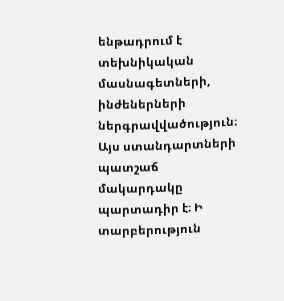ենթադրում է տեխնիկական մասնագետների, ինժեներների ներգրավվածություն։ Այս ստանդարտների պատշաճ մակարդակը պարտադիր է։ Ի տարբերություն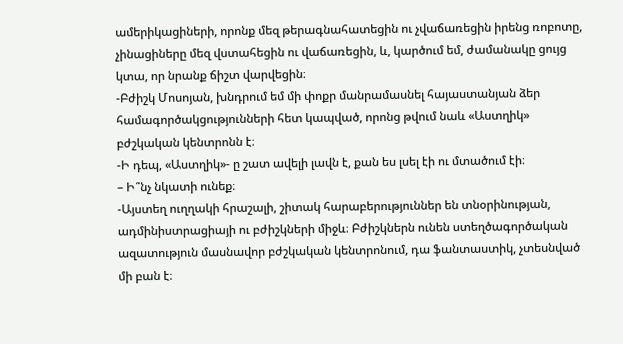ամերիկացիների, որոնք մեզ թերագնահատեցին ու չվաճառեցին իրենց ռոբոտը, չինացիները մեզ վստահեցին ու վաճառեցին, և, կարծում եմ, ժամանակը ցույց կտա, որ նրանք ճիշտ վարվեցին։
-Բժիշկ Մոսոյան, խնդրում եմ մի փոքր մանրամասնել հայաստանյան ձեր համագործակցությունների հետ կապված, որոնց թվում նաև «Աստղիկ» բժշկական կենտրոնն է։
-Ի դեպ, «Աստղիկ»- ը շատ ավելի լավն է, քան ես լսել էի ու մտածում էի։
– Ի՞նչ նկատի ունեք։
-Այստեղ ուղղակի հրաշալի, շիտակ հարաբերություններ են տնօրինության, ադմինիստրացիայի ու բժիշկների միջև։ Բժիշկներն ունեն ստեղծագործական ազատություն մասնավոր բժշկական կենտրոնում, դա ֆանտաստիկ, չտեսնված մի բան է։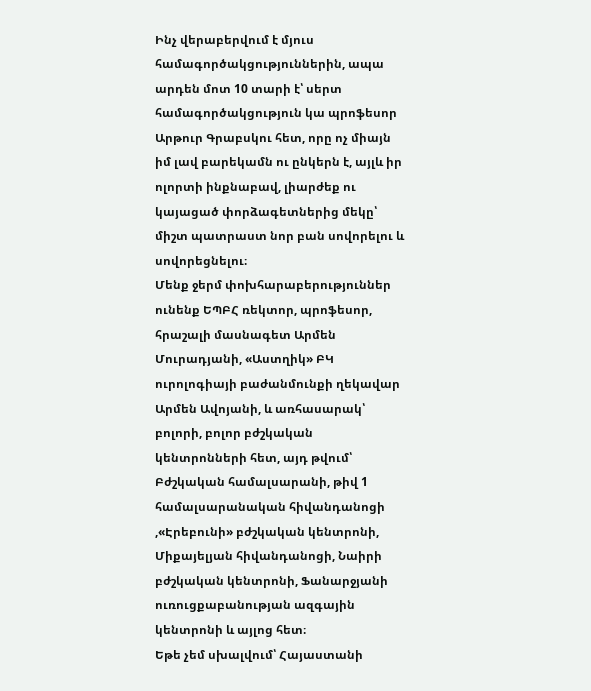Ինչ վերաբերվում է մյուս համագործակցություններին, ապա արդեն մոտ 10 տարի է՝ սերտ համագործակցություն կա պրոֆեսոր Արթուր Գրաբսկու հետ, որը ոչ միայն իմ լավ բարեկամն ու ընկերն է, այլև իր ոլորտի ինքնաբավ, լիարժեք ու կայացած փորձագետներից մեկը՝ միշտ պատրաստ նոր բան սովորելու և սովորեցնելու։
Մենք ջերմ փոխհարաբերություններ ունենք ԵՊԲՀ ռեկտոր, պրոֆեսոր, հրաշալի մասնագետ Արմեն Մուրադյանի, «Աստղիկ» ԲԿ ուրոլոգիայի բաժանմունքի ղեկավար Արմեն Ավոյանի, և առհասարակ՝ բոլորի, բոլոր բժշկական կենտրոնների հետ, այդ թվում՝ Բժշկական համալսարանի, թիվ 1 համալսարանական հիվանդանոցի ,«Էրեբունի» բժշկական կենտրոնի, Միքայելյան հիվանդանոցի, Նաիրի բժշկական կենտրոնի, Ֆանարջյանի ուռուցքաբանության ազգային կենտրոնի և այլոց հետ։
Եթե չեմ սխալվում՝ Հայաստանի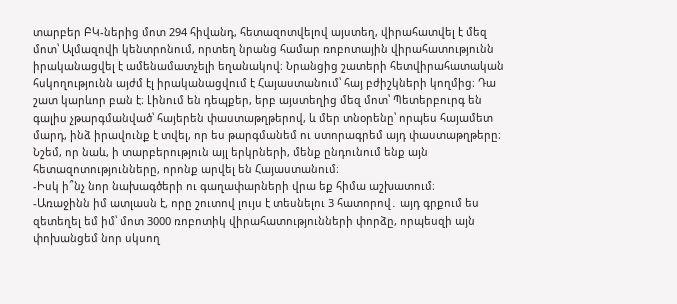տարբեր ԲԿ-ներից մոտ 294 հիվանդ, հետազոտվելով այստեղ, վիրահատվել է մեզ մոտ՝ Ալմազովի կենտրոնում, որտեղ նրանց համար ռոբոտային վիրահատությունն իրականացվել է ամենամատչելի եղանակով։ Նրանցից շատերի հետվիրահատական հսկողությունն այժմ էլ իրականացվում է Հայաստանում՝ հայ բժիշկների կողմից։ Դա շատ կարևոր բան է։ Լինում են դեպքեր, երբ այստեղից մեզ մոտ՝ Պետերբուրգ են գալիս չթարգմանված՝ հայերեն փաստաթղթերով, և մեր տնօրենը՝ որպես հայամետ մարդ, ինձ իրավունք է տվել, որ ես թարգմանեմ ու ստորագրեմ այդ փաստաթղթերը։ Նշեմ, որ նաև, ի տարբերություն այլ երկրների, մենք ընդունում ենք այն հետազոտությունները, որոնք արվել են Հայաստանում։
-Իսկ ի՞նչ նոր նախագծերի ու գաղափարների վրա եք հիմա աշխատում։
-Առաջինն իմ ատլասն է, որը շուտով լույս է տեսնելու 3 հատորով․ այդ գրքում ես զետեղել եմ իմ՝ մոտ 3000 ռոբոտիկ վիրահատությունների փորձը, որպեսզի այն փոխանցեմ նոր սկսող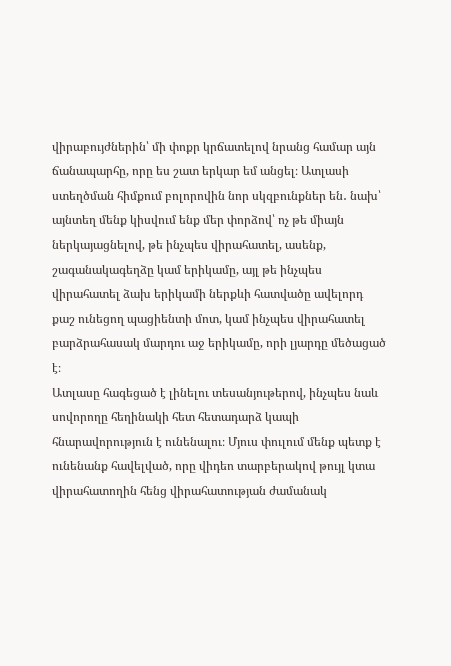վիրաբույժներին՝ մի փոքր կրճատելով նրանց համար այն ճանապարհը, որը ես շատ երկար եմ անցել։ Ատլասի ստեղծման հիմքում բոլորովին նոր սկզբունքներ են․ նախ՝ այնտեղ մենք կիսվում ենք մեր փորձով՝ ոչ թե միայն ներկայացնելով, թե ինչպես վիրահատել, ասենք, շագանակագեղձը կամ երիկամը, այլ թե ինչպես վիրահատել ձախ երիկամի ներքևի հատվածը ավելորդ քաշ ունեցող պացիենտի մոտ, կամ ինչպես վիրահատել բարձրահասակ մարդու աջ երիկամը, որի լյարդը մեծացած է։
Ատլասը հագեցած է լինելու տեսանյութերով, ինչպես նաև սովորողը հեղինակի հետ հետադարձ կապի հնարավորություն է ունենալու։ Մյուս փուլում մենք պետք է ունենանք հավելված, որը վիդեո տարբերակով թույլ կտա վիրահատողին հենց վիրահատության ժամանակ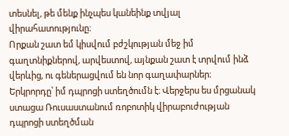տեսնել, թե մենք ինչպես կանեինք տվյալ վիրահատությունը։
Որքան շատ եմ կիսվում բժշկության մեջ իմ գաղտնիքներով, արվեստով, այնքան շատ է տրվում ինձ վերևից, ու գեներացվում են նոր գաղափարներ։
Երկրորդը՝ իմ դպրոցի ստեղծումն է։ Վերջերս ես մրցանակ ստացա Ռուսաստանում ռոբոտիկ վիրաբուժության դպրոցի ստեղծման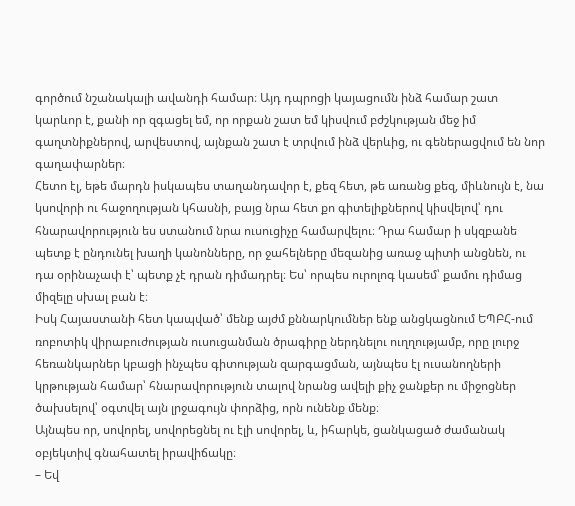գործում նշանակալի ավանդի համար։ Այդ դպրոցի կայացումն ինձ համար շատ կարևոր է, քանի որ զգացել եմ, որ որքան շատ եմ կիսվում բժշկության մեջ իմ գաղտնիքներով, արվեստով, այնքան շատ է տրվում ինձ վերևից, ու գեներացվում են նոր գաղափարներ։
Հետո էլ, եթե մարդն իսկապես տաղանդավոր է, քեզ հետ, թե առանց քեզ, միևնույն է, նա կսովորի ու հաջողության կհասնի, բայց նրա հետ քո գիտելիքներով կիսվելով՝ դու հնարավորություն ես ստանում նրա ուսուցիչը համարվելու։ Դրա համար ի սկզբանե պետք է ընդունել խաղի կանոնները, որ ջահելները մեզանից առաջ պիտի անցնեն, ու դա օրինաչափ է՝ պետք չէ դրան դիմադրել։ Ես՝ որպես ուրոլոգ կասեմ՝ քամու դիմաց միզելը սխալ բան է։
Իսկ Հայաստանի հետ կապված՝ մենք այժմ քննարկումներ ենք անցկացնում ԵՊԲՀ-ում ռոբոտիկ վիրաբուժության ուսուցանման ծրագիրը ներդնելու ուղղությամբ, որը լուրջ հեռանկարներ կբացի ինչպես գիտության զարգացման, այնպես էլ ուսանողների կրթության համար՝ հնարավորություն տալով նրանց ավելի քիչ ջանքեր ու միջոցներ ծախսելով՝ օգտվել այն լրջագույն փորձից, որն ունենք մենք։
Այնպես որ, սովորել, սովորեցնել ու էլի սովորել, և, իհարկե, ցանկացած ժամանակ օբյեկտիվ գնահատել իրավիճակը։
– Եվ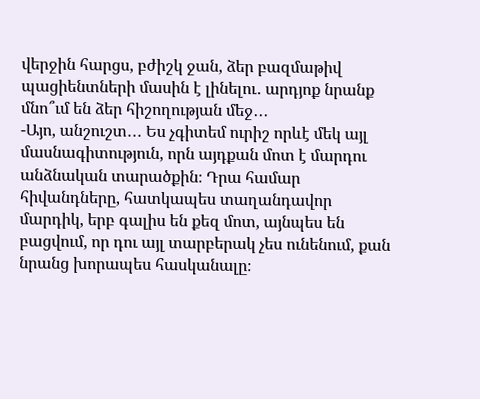վերջին հարցս, բժիշկ ջան, ձեր բազմաթիվ պացիենտների մասին է լինելու․ արդյոք նրանք մնո՞ւմ են ձեր հիշողության մեջ․․․
-Այո, անշուշտ․․․ Ես չգիտեմ ուրիշ որևէ մեկ այլ մասնագիտություն, որն այդքան մոտ է մարդու անձնական տարածքին։ Դրա համար հիվանդները, հատկապես տաղանդավոր մարդիկ, երբ գալիս են քեզ մոտ, այնպես են բացվում, որ դու այլ տարբերակ չես ունենում, քան նրանց խորապես հասկանալը։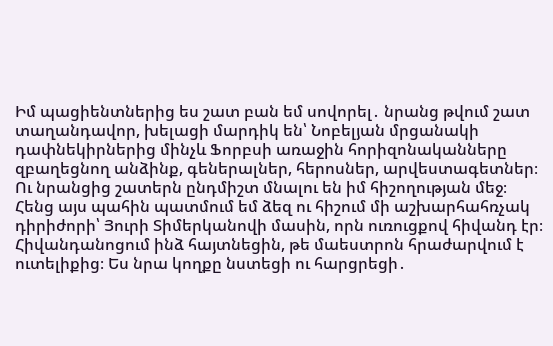Իմ պացիենտներից ես շատ բան եմ սովորել․ նրանց թվում շատ տաղանդավոր, խելացի մարդիկ են՝ Նոբելյան մրցանակի դափնեկիրներից մինչև Ֆորբսի առաջին հորիզոնականները զբաղեցնող անձինք, գեներալներ, հերոսներ, արվեստագետներ։ Ու նրանցից շատերն ընդմիշտ մնալու են իմ հիշողության մեջ։
Հենց այս պահին պատմում եմ ձեզ ու հիշում մի աշխարհահռչակ դիրիժորի՝ Յուրի Տիմերկանովի մասին, որն ուռուցքով հիվանդ էր։ Հիվանդանոցում ինձ հայտնեցին, թե մաեստրոն հրաժարվում է ուտելիքից։ Ես նրա կողքը նստեցի ու հարցրեցի․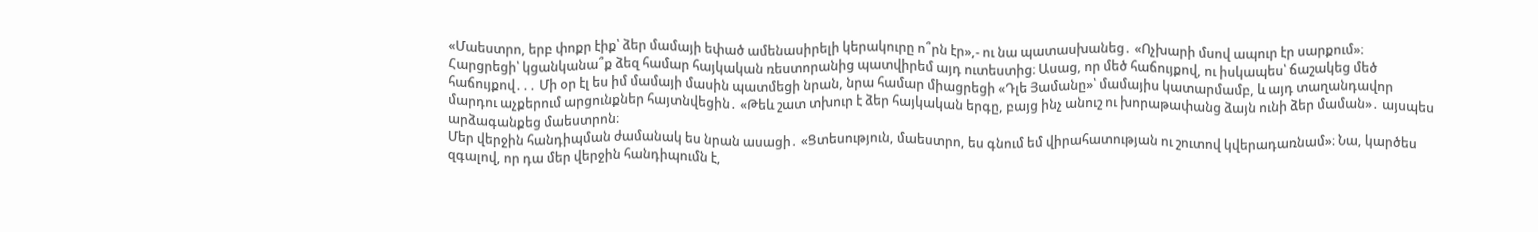«Մաեստրո, երբ փոքր էիք՝ ձեր մամայի եփած ամենասիրելի կերակուրը ո՞րն էր»,- ու նա պատասխանեց․ «Ոչխարի մսով ապուր էր սարքում»։ Հարցրեցի՝ կցանկանա՞ք ձեզ համար հայկական ռեստորանից պատվիրեմ այդ ուտեստից։ Ասաց, որ մեծ հաճույքով, ու իսկապես՝ ճաշակեց մեծ հաճույքով․․․ Մի օր էլ ես իմ մամայի մասին պատմեցի նրան, նրա համար միացրեցի «Դլե Յամանը»՝ մամայիս կատարմամբ, և այդ տաղանդավոր մարդու աչքերում արցունքներ հայտնվեցին․ «Թեև շատ տխուր է ձեր հայկական երգը, բայց ինչ անուշ ու խորաթափանց ձայն ունի ձեր մաման»․ այսպես արձագանքեց մաեստրոն։
Մեր վերջին հանդիպման ժամանակ ես նրան ասացի․ «Ցտեսություն, մաեստրո, ես գնում եմ վիրահատության ու շուտով կվերադառնամ»։ Նա, կարծես զգալով, որ դա մեր վերջին հանդիպումն է,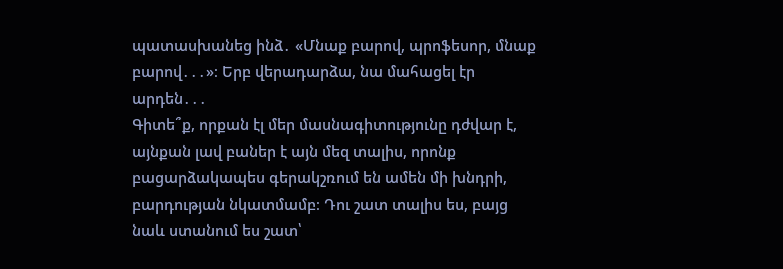պատասխանեց ինձ․ «Մնաք բարով, պրոֆեսոր, մնաք բարով․․․»։ Երբ վերադարձա, նա մահացել էր արդեն․․․
Գիտե՞ք, որքան էլ մեր մասնագիտությունը դժվար է, այնքան լավ բաներ է այն մեզ տալիս, որոնք բացարձակապես գերակշռում են ամեն մի խնդրի, բարդության նկատմամբ։ Դու շատ տալիս ես, բայց նաև ստանում ես շատ՝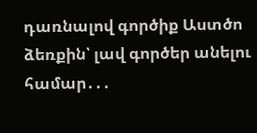դառնալով գործիք Աստծո ձեռքին՝ լավ գործեր անելու համար․․․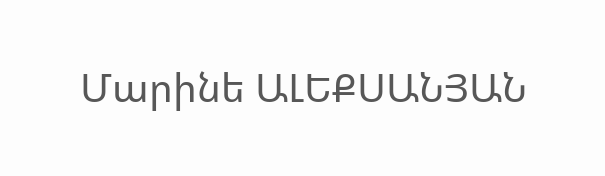Մարինե ԱԼԵՔՍԱՆՅԱՆ